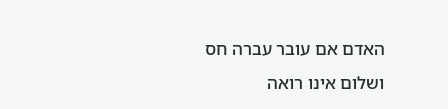האדם אם עובר עברה חס ושלום אינו רואה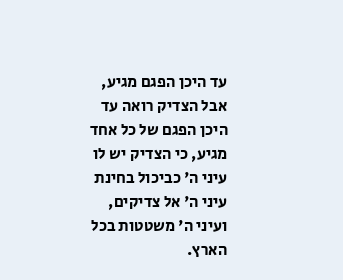עד היכן הפגם מגיע, אבל הצדיק רואה עד היכן הפגם של כל אחד מגיע, כי הצדיק יש לו עיני ה' כביכול בחינת עיני ה' אל צדיקים, ועיני ה' משטטות בכל הארץ.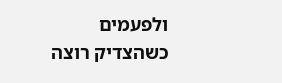ולפעמים כשהצדיק רוצה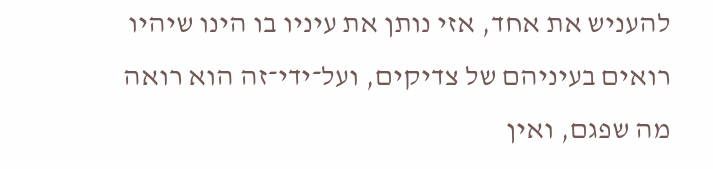להעניש את אחד, אזי נותן את עיניו בו הינו שיהיו רואים בעיניהם של צדיקים, ועל־ידי־זה הוא רואה מה שפגם, ואין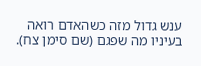ענש גדול מזה כשהאדם רואה בעיניו מה שפגם (שם סימן צח).